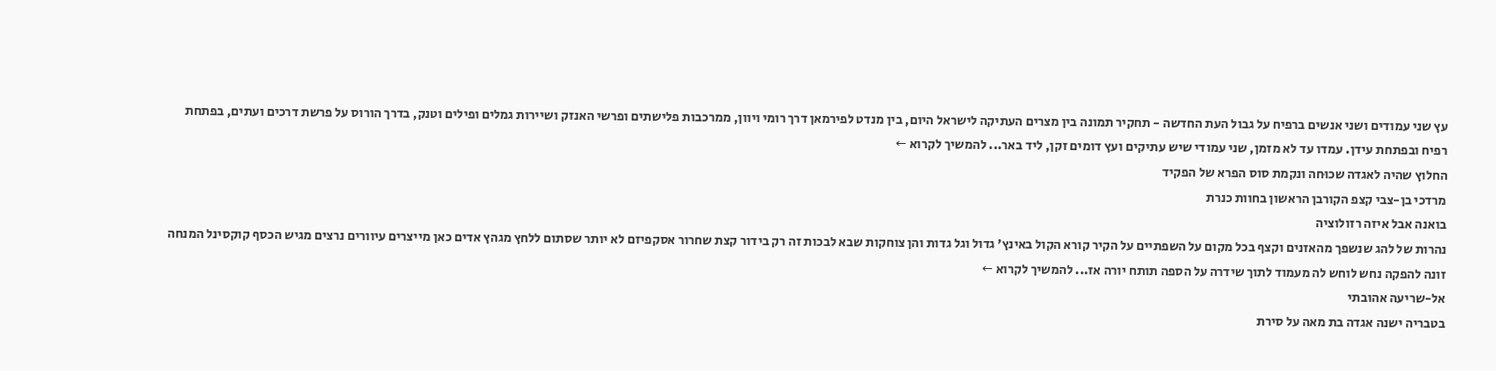עץ שני עמודים ושני אנשים ברפיח על גבול העת החדשה - תחקיר תמונה בין מצרים העתיקה לישראל היום, בין מנדט לפירמאן דרך רומי ויוון, ממרכבות פלישתים ופרשי האנזק ושיירות גמלים ופילים וטנק, בדרך הורוס על פרשת דרכים ועתים, בפתחת רפיח ובפתחת עידן. עמדו עד לא מזמן, שני עמודי שיש עתיקים ועץ דומים זקן, ליד באר... להמשיך לקרוא ←
החלוץ שהיה לאגדה שכוּחה ונקמת סוס הפרא של הפקיד
מרדכי בן-צבי קצפ הקורבן הראשון בחוות כנרת
בואנה אבל איזה רזולוציה
נהרות של להג שנשפך מהאזנים וקצף בכל מקום על השפתיים על הקיר קורא הקול באינץ' גדול וגל גדות והן צוחקות שבא לבכות זה רק בידור קצת שחרור אסקפיזם לא יותר שסתום ללחץ מגהץ אדים כאן מייצרים עיוורים נרצים מגיש הכסף קוקסינל המנחה זונה להפקה נחש לוחש לה מעמוד לתוך שידרה על הספה תותח יורה אז... להמשיך לקרוא ←
אל-שריעה אהובתי
בטבריה ישנה אגדה בת מאה על סירת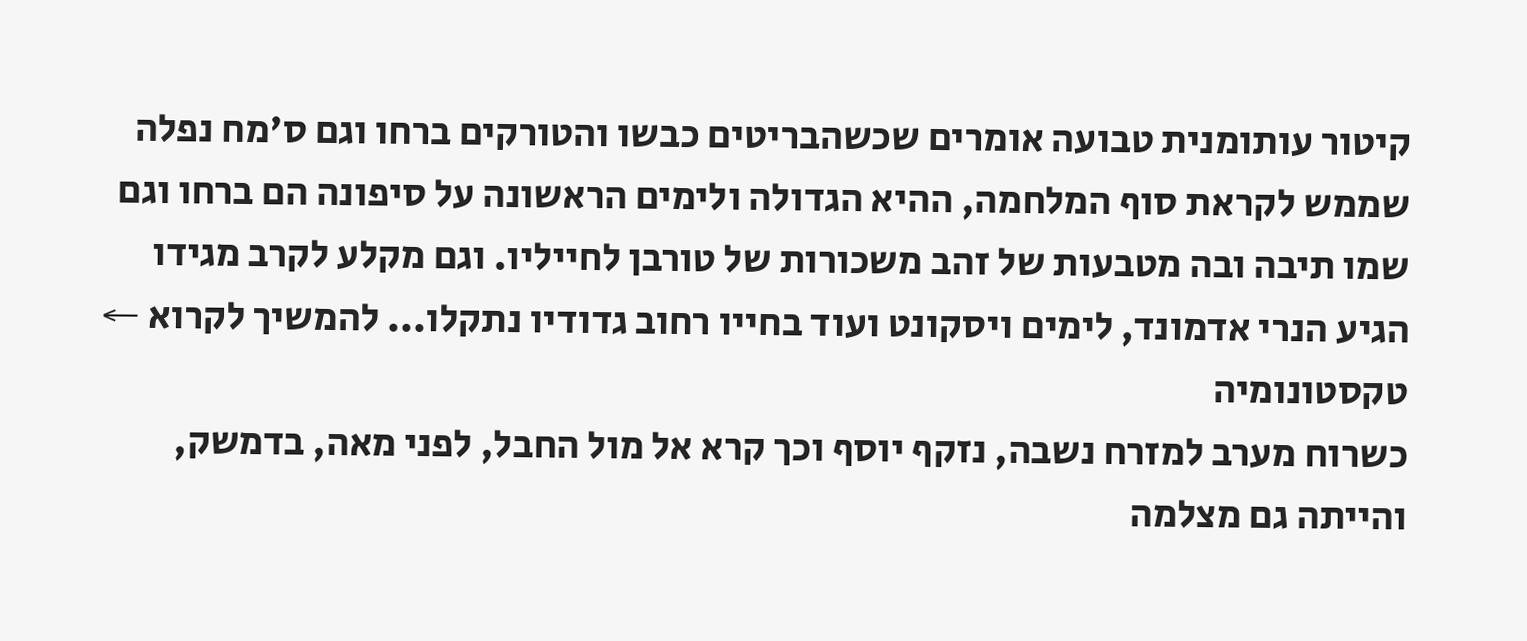קיטור עותומנית טבועה אומרים שכשהבריטים כבשו והטורקים ברחו וגם ס'מח נפלה שממש לקראת סוף המלחמה, ההיא הגדולה ולימים הראשונה על סיפונה הם ברחו וגם שמו תיבה ובה מטבעות של זהב משכורות של טורבן לחייליו. וגם מקלע לקרב מגידו הגיע הנרי אדמונד, לימים ויסקונט ועוד בחייו רחוב גדודיו נתקלו... להמשיך לקרוא ←
טקסטונומיה
כשרוח מערב למזרח נשבה, נזקף יוסף וכך קרא אל מול החבל, לפני מאה, בדמשק, והייתה גם מצלמה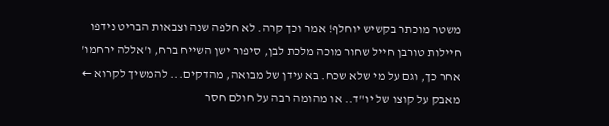משטר מוכתר בקשיש יוחלף! אמר וכך קרה. לא חלפה שנה וצבאות הבריט נידפו חיילות טורבן חייל שחור מוכה מלכת לבן, סיפור ישן השייח ברח, ו'אללה ירחמו' אחר כך, וגם על מי שלא שכח. בא עידן של מבואה, מהדקים... להמשיך לקרוא ←
מאבק על קוצו של יו"ד.. או מהומה רבה על חולם חסר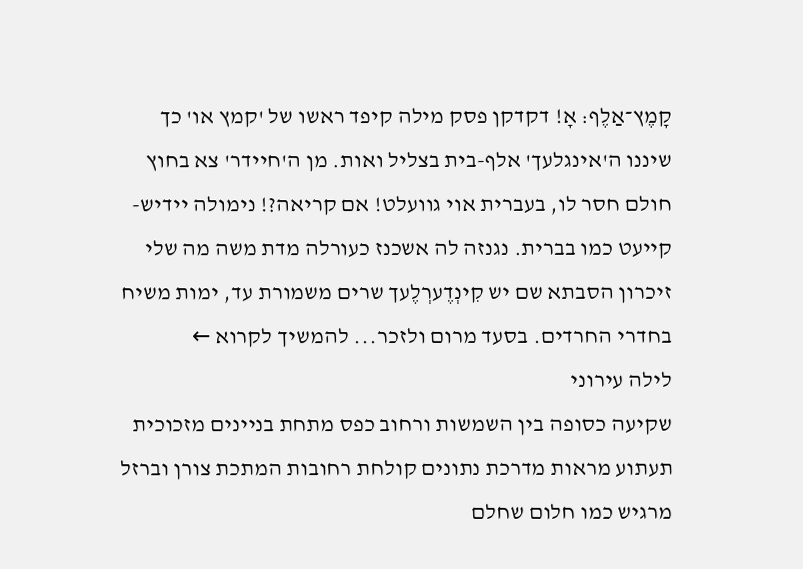קָמֶץ־אַלֶף: אָ! דקדקן פסק מילה קיפד ראשו של 'קמץ או' כך שיננו ה'אינגלעך' אלף-בית בצליל ואות. מן ה'חיידר' צא בחוץ חולם חסר לו, בעברית אוי גוועלט! אם קריאה?! נימולה יידיש-קייעט כמו בברית. נגנזה לה אשכנז כעורלה מדת משה מה שלי זיכרון הסבתא שם יש קִינְדֶערְלֶעך שרים משמורת עד, ימות משיח בחדרי החרדים. בסעד מרום ולזכר... להמשיך לקרוא ←
לילה עירוני
שקיעה כסופה בין השמשות ורחוב כפס מתחת בניינים מזכוכית תעתוע מראות מדרכת נתונים קולחת רחובות המתכת צורן וברזל מרגיש כמו חלום שחלם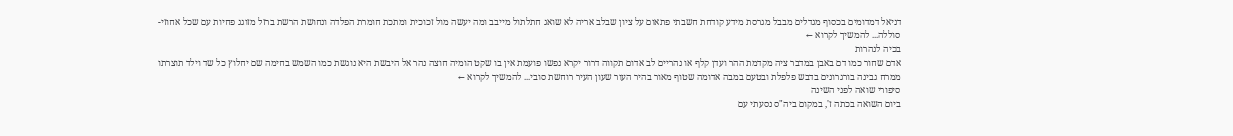דניאל דמדומים בכסוף מגדלים מבבל מגרסת מידע קודחת חשבתי פתאום על ציון שבלב אריה לא שואג חתלתול מייבב ומה יעשה מול זכוכית ומתכת חומרת הפלדה ונחושת הרשת ברזל מזוגג פחיות עם שכל אחוזי-סוללה... להמשיך לקרוא ←
בכיה לנהרות
אדם שחור כמו דם באבן במדבר ציה מקדמת ההר ועדן קלף או נהריים לב אדום תקווה דרור יקרא נפשו פועמת אין בו שקט הומיה חוצה נהר אל היבשת היא נוגשת כמו השמש בחימה שם יחלוץ כל שד וילד תוצרתו ממרח גבינה בורגרונים בדבש פלפלת ובטעם במבה אדומה שטוף מאור בהיר העור שעון העיר רוחשת סובי... להמשיך לקרוא ←
סיפורי שואה לפני השינה
ביום השואה בכתה ז', במקום ביה"ס נסעתי עם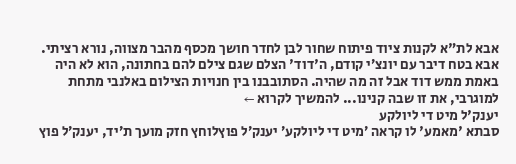אבא לת"א לקנות ציוד פיתוח שחור לבן לחדר חושך מכסף מהבר מצווה, נורא רציתי. אבא בטח דיבר עם יונצ׳י קודם, ה'דוד' הצלם שגם צילם להם בחתונה, הוא לא היה באמת ממש דוד אבל זה מה שהיה. הסתובבנו בין חנויות הצילום באלנבי מתחת למוגרבי, את זו שבה קנינו... להמשיך לקרוא ←
יענק'ל מיט די ליולקע
סבתא 'מאמע' לו קראה ׳מיט די ליולקע׳ יענק׳ל פוץלוחץ חזק מועך ת׳יד, יענק׳ל פוץ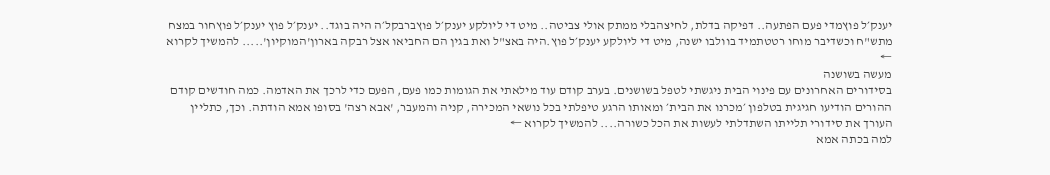יענק׳ל פוץמדי פעם הפתעה.. דפיקה בדלת, לחיצהבלי ממתק אולי צביטה.. מיט די ליולקע יענק׳ל פוץברבקל׳ה היה בוגד.. יענק׳ל פוץ יענק׳ל פוץחור במצח מתש"ח וכשדיבר מוחו רטטתמיד בוולבו ישנה, מיט די ליולקע יענק׳ל פוץ.היה באצ"ל ואת בגין הם החביאו אצל רבקה בארון'המוקיון'..... להמשיך לקרוא ←
מעשה בשושנה
בסידורים האחרונים עם פינוי הבית ניגשתי לטפל בשושנים. בערב קודם עוד מילאתי את הגומות כמו פעם, הפעם כדי לרכך את האדמה. כמה חודשים קודם ההורים הודיעו חגיגית בטלפון ׳מכרנו את הבית׳ ומאותו הרגע טיפלתי בכל נושאי המכירה, קניה והמעבר, 'אבא רצה' בסופו אמא הודתה. וכך, כתליין העורך את סידורי תלייתו השתדלתי לעשות את הכל כשורה.... להמשיך לקרוא ←
למה בכתה אמא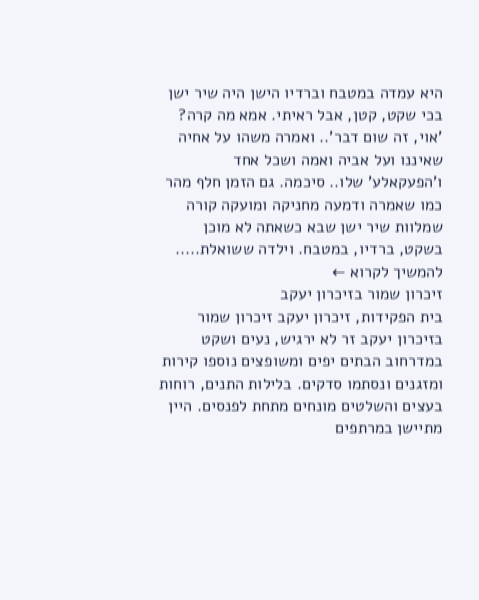היא עמדה במטבח וברדיו הישן היה שיר ישן בכי שקט, קטן, אבל ראיתי. אמא מה קרה? 'אוי, זה שום דבר'.. ואמרה משהו על אחיה שאיננו ועל אביה ואמה ושכל אחד ו'הפעקאלע' שלו.. סיכמה. גם הזמן חלף מהר כמו שאמרה ודמעה מחניקה ומועקה קורה שמלוות שיר ישן שבא כשאתה לא מוכן בשקט, ברדיו, במטבח. וילדה ששואלת..... להמשיך לקרוא ←
זיכרון שמור בזיכרון יעקב
בית הפקידות, זיכרון יעקב זיכרון שמור בזיכרון יעקב זר לא ירגיש, נעים ושקט במדרחוב הבתים יפים ומשופצים נוספו קירות ומזגנים ונסתמו סדקים. בלילות התנים, רוחות בעצים והשלטים מונחים מתחת לפנסים. היין מתיישן במרתפים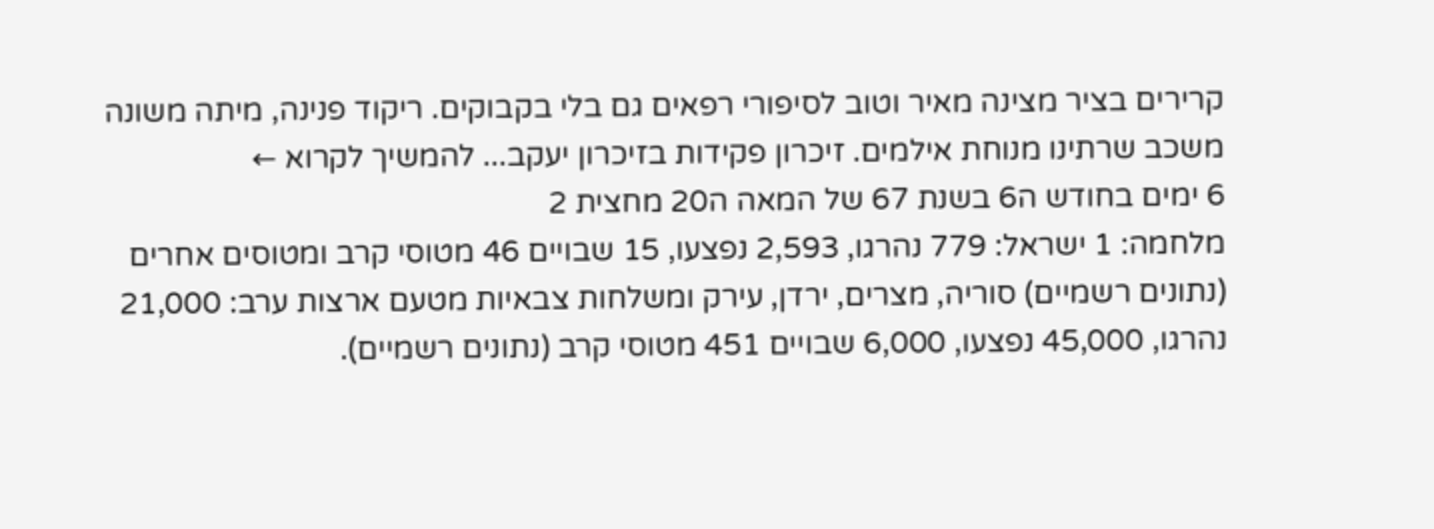קרירים בציר מצינה מאיר וטוב לסיפורי רפאים גם בלי בקבוקים. ריקוד פנינה, מיתה משונה משכב שרתינו מנוחת אילמים. זיכרון פקידות בזיכרון יעקב... להמשיך לקרוא ←
6 ימים בחודש ה6 בשנת 67 של המאה ה20 מחצית 2
מלחמה: 1 ישראל: 779 נהרגו, 2,593 נפצעו, 15 שבויים 46 מטוסי קרב ומטוסים אחרים (נתונים רשמיים) סוריה, מצרים, ירדן, עירק ומשלחות צבאיות מטעם ארצות ערב: 21,000 נהרגו, 45,000 נפצעו, 6,000 שבויים 451 מטוסי קרב (נתונים רשמיים).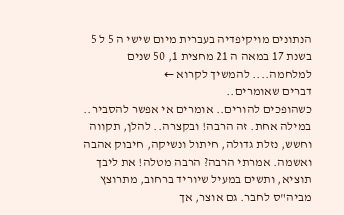הנתונים מויקיפדיה בעברית מיום שישי ה 5 ל 5 בשנת 17 במאה ה 21 מחצית 1, 50 שנים למלחמה.... להמשיך לקרוא ←
דברים שאומרים..
כשהופכים להורים.. אומרים אי אפשר להסביר.. במילה אחת. זה הרבה! ובקצרה.. להלן, תקווה וחשש, נזלת גדולה, חיתול ונשיקה, חיבוק אהבה ואשמה. אמרתי הרבה? הרבה מטלה! את ליבך תוציא, ותשים במעיל שיוריד ברחוב, מתרוצץ מביה"ס לחבר. גם אוצר, אך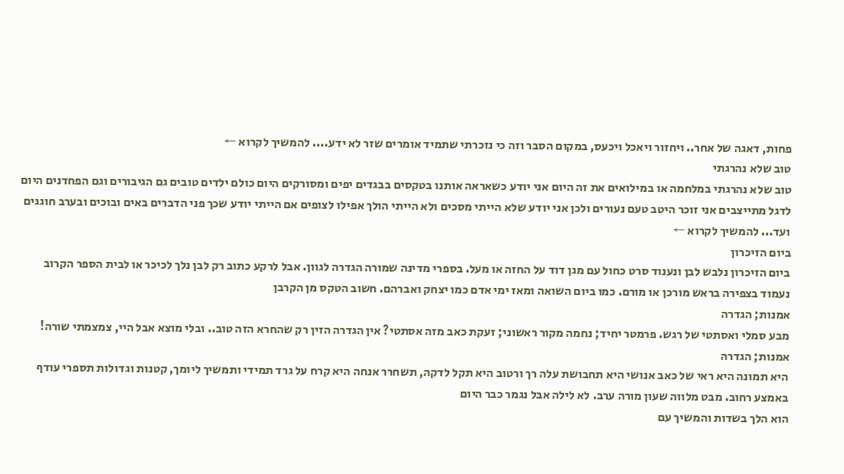פחות, דאגה של אחר.. ויחזור ויאכל ויכעס, במקום הסבר וזה כי נזכרתי שתמיד אומרים שזר לא ידע.... להמשיך לקרוא ←
טוב שלא נהרגתי
טוב שלא נהרגתי במלחמה או במילואים את זה היום אני יודע כשאראה אותנו בטקסים בבגדים יפים ומסורקים היום כולם ילדים טובים גם הגיבורים וגם הפחדנים היום לדגל מתייצבים אני זוכר היטב טעם נעורים ולכן אני יודע שלא הייתי מסכים ולא הייתי הולך אפילו לצופים אם הייתי יודע שכך פני הדברים באים ובוכים ובערב חוגגים ועד... להמשיך לקרוא ←
ביום הזיכרון
ביום הזיכרון נלבש לבן ונענוד סרט כחול עם מגן דוד על החזה או מעל. בספרי מדינה שמורה הגדרה לגוון. אבל לרקע כתוב רק לבן נלך לכיכר או לבית הספר הקרוב נעמוד בצפירה בראש מורכן או מורם. כמו ביום השואה ומאז ימי אדם כמו יצחק ואברהם. חשוב הטקס מן הקרבן
אמנות; הגדרה
מבע סמלי ואסתטי של רגש. פרמטר יחיד; נחמה מקור ראשוני; זעקת כאב מזה אסתטי? אין הגדרה הזין רק שהחרא הזה טוב.. ובלי מוצא אבל היי, צמצמתי שורה!
אמנות; הגדרה
היא תמונה היא ראי של כאב אנושי היא תחבושת עלה רך ורטוב היא תקל לדקה, תשחרר אנחה היא קרח על גרד תמידי ותמשיך ליומך, קטנות וגדולות תספרי עודף באמצע רחוב. מבט מלווה שעון מורה ערב. לא לילה אבל נגמר כבר היום
הוא הלך בשדות והמשיך עם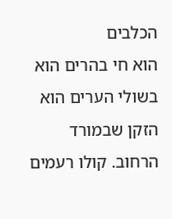הכלבים
הוא חי בהרים הוא בשולי הערים הוא הזקן שבמורד הרחוב. קולו רעמים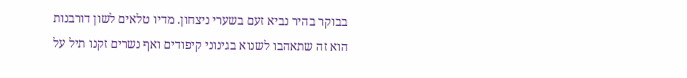בבוקר בהיר נביא זעם בשערי ניצחון. מדיו טלאים לשון דורבנות הוא זה שתאהבו לשנוא בגינוני קיפודים ואף נשרים זקנו תיל על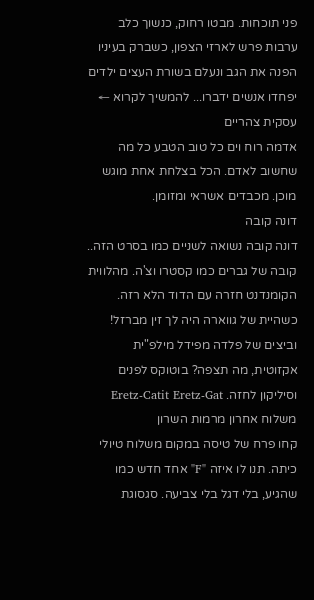פני תוכחות. מבטו רחוק, כנשוך כלב ערבות פרש לארזי הצפון, כשברק בעיניו הפנה את הגב ונעלם בשורת העצים ילדים יפחדו אנשים ידברו... להמשיך לקרוא ←
עסקית צהריים
אדמה רוח וים כל טוב הטבע כל מה שחשוב לאדם. הכל בצלחת אחת מוגש מוכן. מכבדים אשראי ומזומן.
דונה קובה
דונה קובה נשואה לשניים כמו בסרט הזה.. קובה של גברים כמו קסטרו וצ'ה. מהלווית הקומנדנט חזרה עם הדוד הלא רזה. כשהיית של גווארה היה לך זין מברזל! וביצים של פלדה מפידל מילפ"ית אקזוטית, מה תצפה? בוטוקס לפנים וסיליקון לחזה. Eretz-Catit Eretz-Gat
משלוח אחרון מרמות השרון
קחו פרח של טיסה במקום משלוח טיולי כיתה. תנו לו איזה "F" אחד חדש כמו שהגיע, בלי דגל בלי צביעה. סגסוגת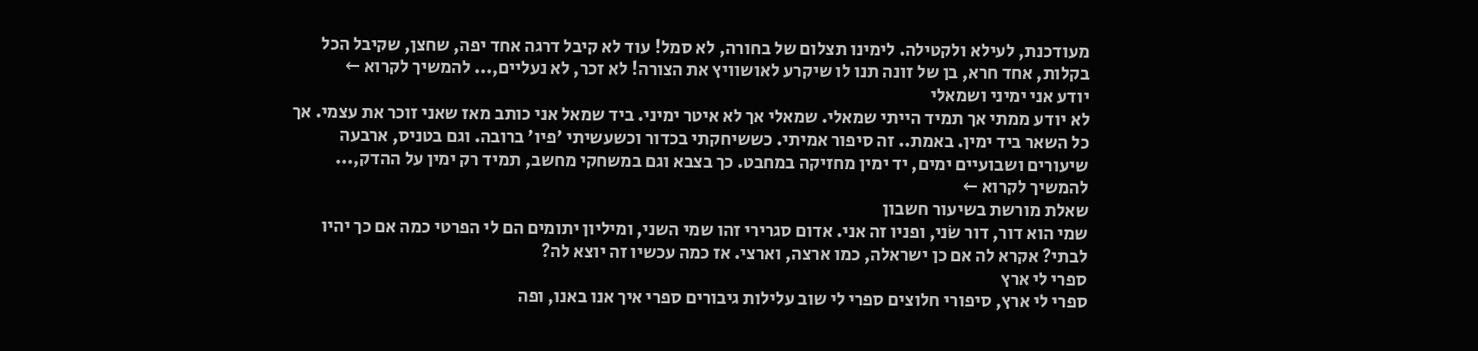מעודכנת, לעילא ולקטילה. לימינו תצלום של בחורה, לא סמל! עוד לא קיבל דרגה אחד יפה, שחצן, שקיבל הכל בקלות, אחד חרא, בן של זונה תנו לו שיקרע לאושוויץ את הצורה! לא זכר, לא נעליים,... להמשיך לקרוא ←
יודע אני ימיני ושמאלי
לא יודע ממתי אך תמיד הייתי שמאלי. שמאלי אך לא איטר ימיני. ביד שמאל אני כותב מאז שאני זוכר את עצמי. אך כל השאר ביד ימין. באמת.. זה סיפור אמיתי. כששיחקתי בכדור וכשעשיתי 'פיו' ברובה. וגם בטניס, ארבעה שיעורים ושבועיים ימים, יד ימין מחזיקה במחבט. כך בצבא וגם במשחקי מחשב, תמיד רק ימין על ההדק,... להמשיך לקרוא ←
שאלת מורשת בשיעור חשבון
שמי הוא דור, דור שׂני, ופניו זה אני. אדום סגרירי זהו שמי השני, ומיליון יתומים הם לי הפרטי כמה אם כך יהיו לבתי? אקרא לה אם כן ישראלה, כמו ארצה, וארצי. אז כמה עכשיו זה יוצא לה?
ספרי לי ארץ
ספרי לי ארץ, סיפורי חלוצים ספרי לי שוב עלילות גיבורים ספרי איך אנו באנו, ופה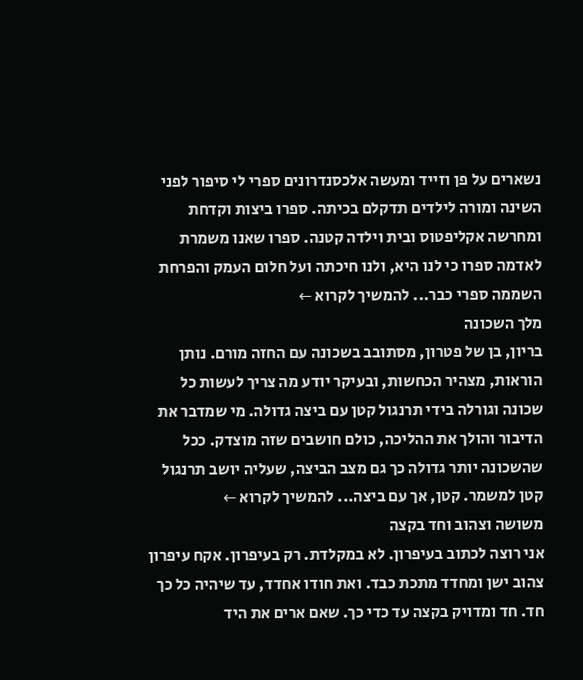נשארים על פן וזייד ומעשה אלכסנדרונים ספרי לי סיפור לפני השינה ומורה לילדים תדקלם בכיתה. ספרו ביצות וקדחת ומחרשה אקליפטוס ובית וילדה קטנה. ספרו שאנו משמרת לאדמה ספרו כי לנו היא, ולנו חיכתה ועל חלום העמק והפרחת השממה ספרי כבר... להמשיך לקרוא ←
מלך השכונה
בריון, בן של פטרון, מסתובב בשכונה עם החזה מורם. נותן הוראות, מצהיר הכחשות, ובעיקר יודע מה צריך לעשות כל שכונה וגורלה בידי תרנגול קטן עם ביצה גדולה. מי שמדבר את הדיבור והולך את ההליכה, כולם חושבים שזה מוצדק. ככל שהשכונה יותר גדולה כך גם מצב הביצה, שעליה יושב תרנגול קטן למשמר. קטן, אך עם ביצה... להמשיך לקרוא ←
משושה וצהוב וחד בקצה
אני רוצה לכתוב בעיפרון. לא במקלדת. רק בעיפרון. אקח עיפרון צהוב ישן ומחדד מתכת כבד. ואת חודו אחדד, עד שיהיה כל כך חד. חד ומדויק בקצה עד כדי כך. שאם ארים את היד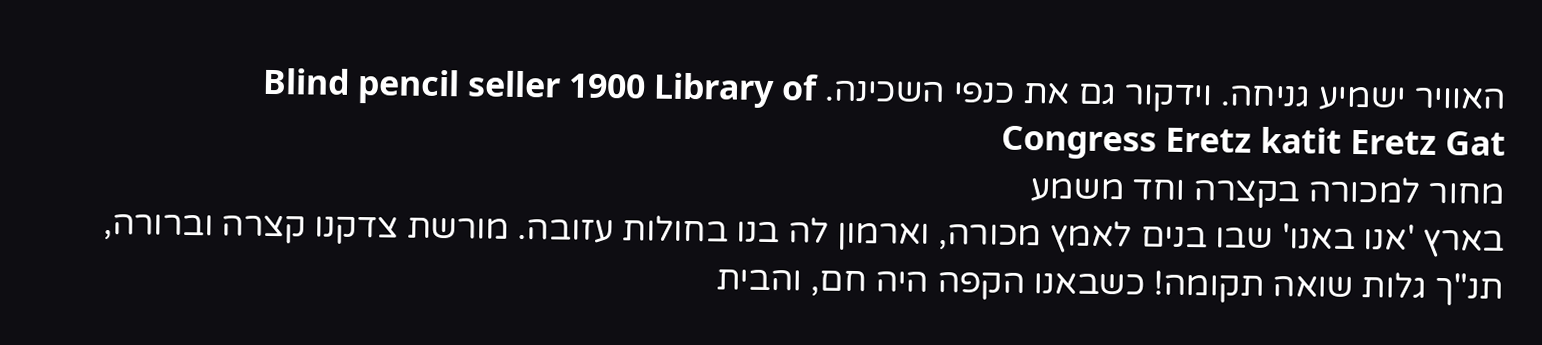האוויר ישמיע גניחה. וידקור גם את כנפי השכינה. Blind pencil seller 1900 Library of Congress Eretz katit Eretz Gat
מחור למכורה בקצרה וחד משמע
בארץ 'אנו באנו' שבו בנים לאמץ מכורה, וארמון לה בנו בחולות עזובה. מורשת צדקנו קצרה וברורה, תנ"ך גלות שואה תקומה! כשבאנו הקפה היה חם, והבית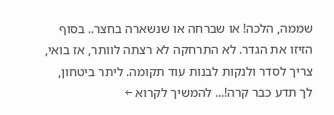שממה, הלכה! או שברחה או שנשארה בחצר.. בסוף הזיזו את הגדר. לא התרחקה לא רצתה לוותר, אז בואי, צריך לסדר ולנקות לבנות עוד תקומה. ליתר ביטחון, לך תדע כבר קרה!... להמשיך לקרוא ←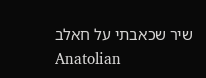שיר שכאבתי על חאלב
Anatolian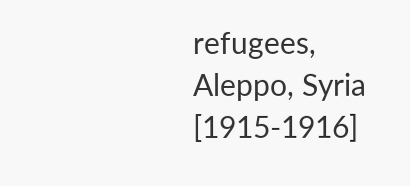refugees, Aleppo, Syria [1915-1916]